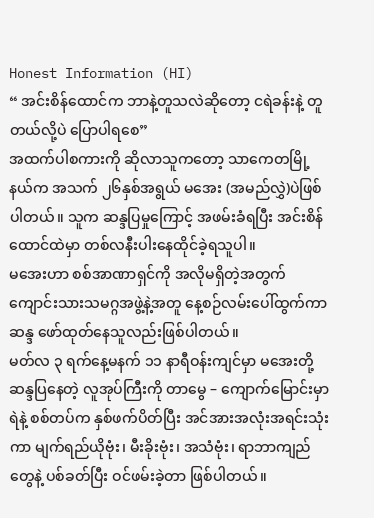Honest Information (HI)
“ အင်းစိန်ထောင်က ဘာနဲ့တူသလဲဆိုတော့ ငရဲခန်းနဲ့ တူတယ်လို့ပဲ ပြောပါရစေ”
အထက်ပါစကားကို ဆိုလာသူကတော့ သာကေတမြို့နယ်က အသက် ၂၆နှစ်အရွယ် မအေး (အမည်လွှဲ)ပဲဖြစ်ပါတယ်။ သူက ဆန္ဒပြမှုကြောင့် အဖမ်းခံရပြီး အင်းစိန်ထောင်ထဲမှာ တစ်လနီးပါးနေထိုင်ခဲ့ရသူပါ။
မအေးဟာ စစ်အာဏာရှင်ကို အလိုမရှိတဲ့အတွက် ကျောင်းသားသမဂ္ဂအဖွဲ့နဲ့အတူ နေ့စဉ်လမ်းပေါ်ထွက်ကာ ဆန္ဒ ဖော်ထုတ်နေသူလည်းဖြစ်ပါတယ်။
မတ်လ ၃ ရက်နေ့မနက် ၁၁ နာရီဝန်းကျင်မှာ မအေးတို့ ဆန္ဒပြနေတဲ့ လူအုပ်ကြီးကို တာမွေ – ကျောက်မြောင်းမှာ ရဲနဲ့ စစ်တပ်က နှစ်ဖက်ပိတ်ပြီး အင်အားအလုံးအရင်းသုံးကာ မျက်ရည်ယိုဗုံး၊ မီးခိုးဗုံး၊ အသံဗုံး၊ ရာဘာကျည်တွေနဲ့ ပစ်ခတ်ပြီး ဝင်ဖမ်းခဲ့တာ ဖြစ်ပါတယ်။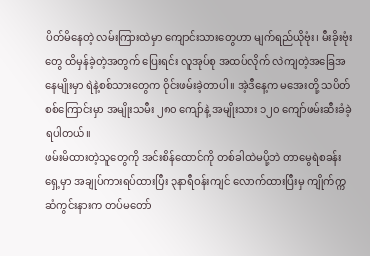ပိတ်မိနေတဲ့ လမ်းကြားထဲမှာ ကျောင်းသားတွေဟာ မျက်ရည်ယိုဗုံး၊ မီးခိုးဗုံးတွေ ထိမှန်ခဲ့တဲ့အတွက် ပြေးရင်း လူအုပ်စု အထပ်လိုက် လဲကျတဲ့အခြေအနေမျိုးမှာ ရဲနဲ့စစ်သားတွေက ဝိုင်းဖမ်းခဲ့တာပါ။ အဲ့ဒီနေ့က မအေးတို့ သပိတ်စစ်ကြောင်းမှာ အမျိုးသမီး ၂၈၀ ကျော်နဲ့ အမျိုးသား ၁၂၀ ကျော်ဖမ်းဆီးခံခဲ့ရပါတယ်။
ဖမ်းမိထားတဲ့သူတွေကို အင်းစိန်ထောင်ကို တစ်ခါထဲမပို့ဘဲ တာမွေရဲစခန်းရှေ့မှာ အချုပ်ကားရပ်ထားပြီး ၃နာရီဝန်းကျင် လောက်ထားပြီးမှ ကျိုက်က္ကဆံကွင်းနားက တပ်မတော်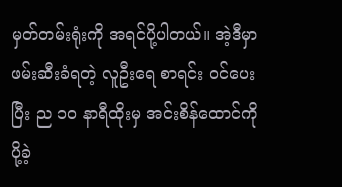မှတ်တမ်းရုံးကို အရင်ပို့ပါတယ်။ အဲ့ဒီမှာ ဖမ်းဆီးခံရတဲ့ လူဦးရေ စာရင်း ဝင်ပေးပြီး ည ၁၀ နာရီထိုးမှ အင်းစိန်ထောင်ကိုပို့ခဲ့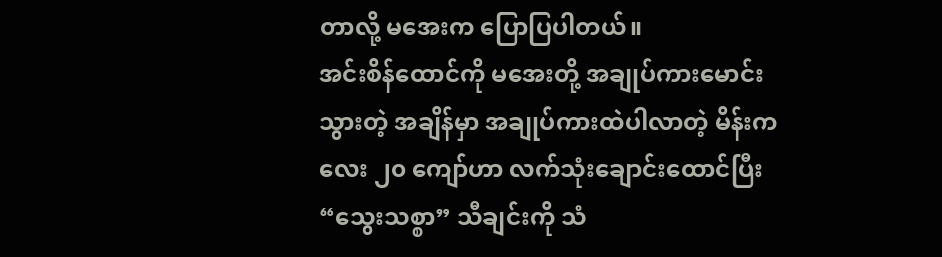တာလို့ မအေးက ပြောပြပါတယ်။
အင်းစိန်ထောင်ကို မအေးတို့ အချုပ်ကားမောင်းသွားတဲ့ အချိန်မှာ အချုပ်ကားထဲပါလာတဲ့ မိန်းကလေး ၂၀ ကျော်ဟာ လက်သုံးချောင်းထောင်ပြီး “သွေးသစ္စာ” သီချင်းကို သံ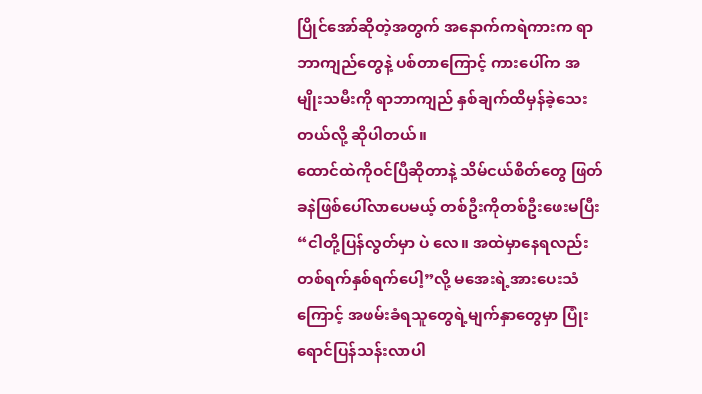ပြိုင်အော်ဆိုတဲ့အတွက် အနောက်ကရဲကားက ရာဘာကျည်တွေနဲ့ ပစ်တာကြောင့် ကားပေါ်က အမျိုးသမီးကို ရာဘာကျည် နှစ်ချက်ထိမှန်ခဲ့သေးတယ်လို့ ဆိုပါတယ်။
ထောင်ထဲကိုဝင်ပြီဆိုတာနဲ့ သိမ်ငယ်စိတ်တွေ ဖြတ်ခနဲဖြစ်ပေါ်လာပေမယ့် တစ်ဦးကိုတစ်ဦးဖေးမပြီး “ငါတို့ပြန်လွတ်မှာ ပဲ လေ။ အထဲမှာနေရလည်း တစ်ရက်နှစ်ရက်ပေါ့”လို့ မအေးရဲ့အားပေးသံကြောင့် အဖမ်းခံရသူတွေရဲ့မျက်နှာတွေမှာ ပြုံးရောင်ပြန်သန်းလာပါ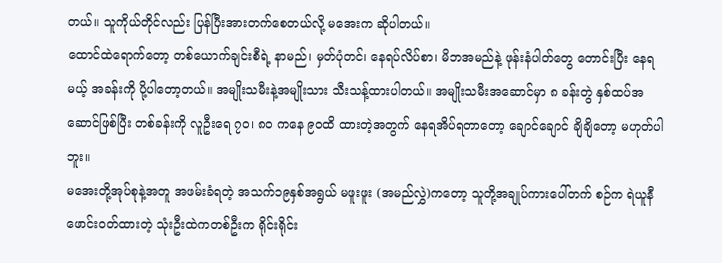တယ်။ သူကိုယ်တိုင်လည်း ပြန်ပြီးအားတက်စေတယ်လို့ မအေးက ဆိုပါတယ်။
ထောင်ထဲရောက်တော့ တစ်ယောက်ချင်းစီရဲ့ နာမည်၊ မှတ်ပုံတင်၊ နေရပ်လိပ်စာ၊ မိဘအမည်နဲ့ ဖုန်းနံပါတ်တွေ တောင်းပြီး နေရမယ့် အခန်းကို ပို့ပါတော့တယ်။ အမျိုးသမီးနဲ့အမျိုးသား သီးသန့်ထားပါတယ်။ အမျိုးသမီးအဆောင်မှာ ၈ ခန်းတွဲ နှစ်ထပ်အဆောင်ဖြစ်ပြီး တစ်ခန်းကို လူဦးရေ ၇၀၊ ၈၀ ကနေ ၉၀ထိ ထားတဲ့အတွက် နေရအိပ်ရတာတော့ ချောင်ချောင် ချိချိတော့ မဟုတ်ပါဘူး။
မအေးတို့အုပ်စုနဲ့အတူ အဖမ်းခံရတဲ့ အသက်၁၉နှစ်အရွယ် မဖူးဖူး (အမည်လွှဲ)ကတော့ သူတို့အချုပ်ကားပေါ်တက် စဉ်က ရဲယူနီဖောင်းဝတ်ထားတဲ့ သုံးဦးထဲကတစ်ဦးက ရိုင်းရိုင်း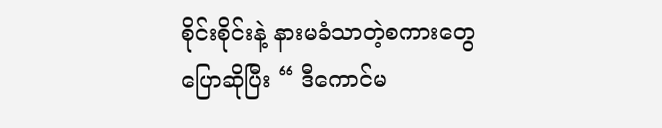စိုင်းစိုင်းနဲ့ နားမခံသာတဲ့စကားတွေ ပြောဆိုပြီး “ ဒီကောင်မ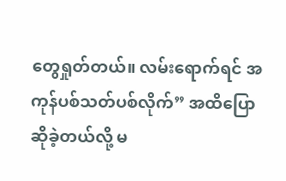တွေရှုတ်တယ်။ လမ်းရောက်ရင် အကုန်ပစ်သတ်ပစ်လိုက်” အထိပြောဆိုခဲ့တယ်လို့ မ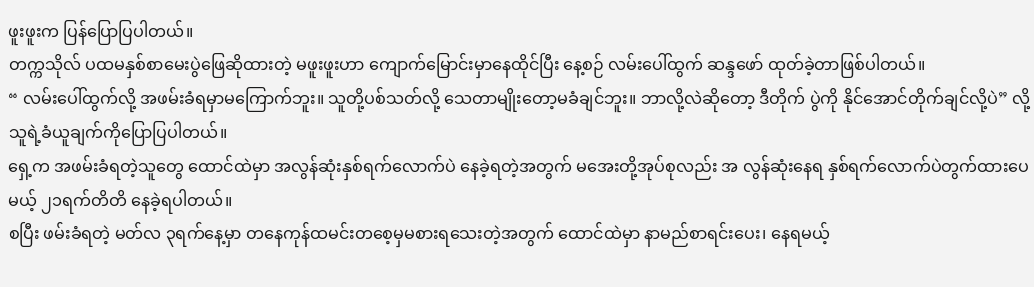ဖူးဖူးက ပြန်ပြောပြပါတယ်။
တက္ကသိုလ် ပထမနှစ်စာမေးပွဲဖြေဆိုထားတဲ့ မဖူးဖူးဟာ ကျောက်မြောင်းမှာနေထိုင်ပြီး နေ့စဉ် လမ်းပေါ်ထွက် ဆန္ဒဖော် ထုတ်ခဲ့တာဖြစ်ပါတယ်။
“ လမ်းပေါ်ထွက်လို့ အဖမ်းခံရမှာမကြောက်ဘူး။ သူတို့ပစ်သတ်လို့ သေတာမျိုးတော့မခံချင်ဘူး။ ဘာလို့လဲဆိုတော့ ဒီတိုက် ပွဲကို နိုင်အောင်တိုက်ချင်လို့ပဲ” လို့ သူရဲ့ခံယူချက်ကိုပြောပြပါတယ်။
ရှေ့က အဖမ်းခံရတဲ့သူတွေ ထောင်ထဲမှာ အလွန်ဆုံးနှစ်ရက်လောက်ပဲ နေခဲ့ရတဲ့အတွက် မအေးတို့အုပ်စုလည်း အ လွန်ဆုံးနေရ နှစ်ရက်လောက်ပဲတွက်ထားပေမယ့် ၂၁ရက်တိတိ နေခဲ့ရပါတယ်။
စပြီး ဖမ်းခံရတဲ့ မတ်လ ၃ရက်နေ့မှာ တနေကုန်ထမင်းတစေ့မှမစားရသေးတဲ့အတွက် ထောင်ထဲမှာ နာမည်စာရင်းပေး၊ နေရမယ့်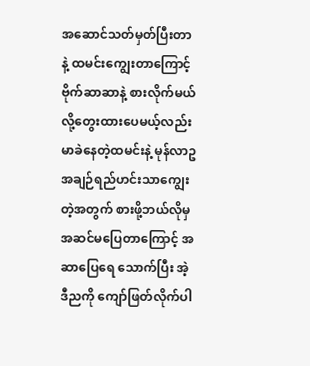အဆောင်သတ်မှတ်ပြီးတာနဲ့ ထမင်းကျွေးတာကြောင့် ဗိုက်ဆာဆာနဲ့ စားလိုက်မယ်လို့တွေးထားပေမယ့်လည်း မာခဲနေတဲ့ထမင်းနဲ့ မုန်လာဥအချဉ်ရည်ဟင်းသာကျွေးတဲ့အတွက် စားဖို့ဘယ်လိုမှအဆင်မပြေတာကြောင့် အဆာပြေရေ သောက်ပြီး အဲ့ဒီညကို ကျော်ဖြတ်လိုက်ပါ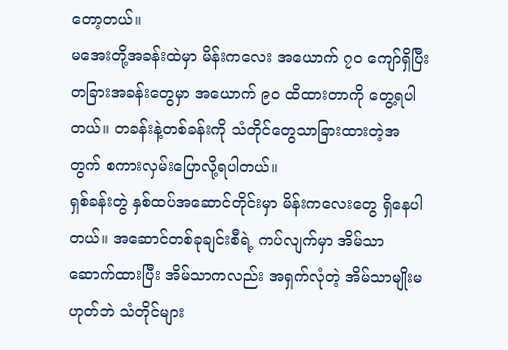တော့တယ်။
မအေးတို့အခန်းထဲမှာ မိန်းကလေး အယောက် ၇၀ ကျော်ရှိပြီး တခြားအခန်းတွေမှာ အယောက် ၉၀ ထိထားတာကို တွေ့ရပါတယ်။ တခန်းနဲ့တစ်ခန်းကို သံတိုင်တွေသာခြားထားတဲ့အတွက် စကားလှမ်းပြောလို့ရပါတယ်။
ရှစ်ခန်းတွဲ နှစ်ထပ်အဆောင်တိုင်းမှာ မိန်းကလေးတွေ ရှိနေပါတယ်။ အဆောင်တစ်ခုချင်းစီရဲ့ ကပ်လျက်မှာ အိမ်သာ ဆောက်ထားပြီး အိမ်သာကလည်း အရှက်လုံတဲ့ အိမ်သာမျိုးမဟုတ်ဘဲ သံတိုင်များ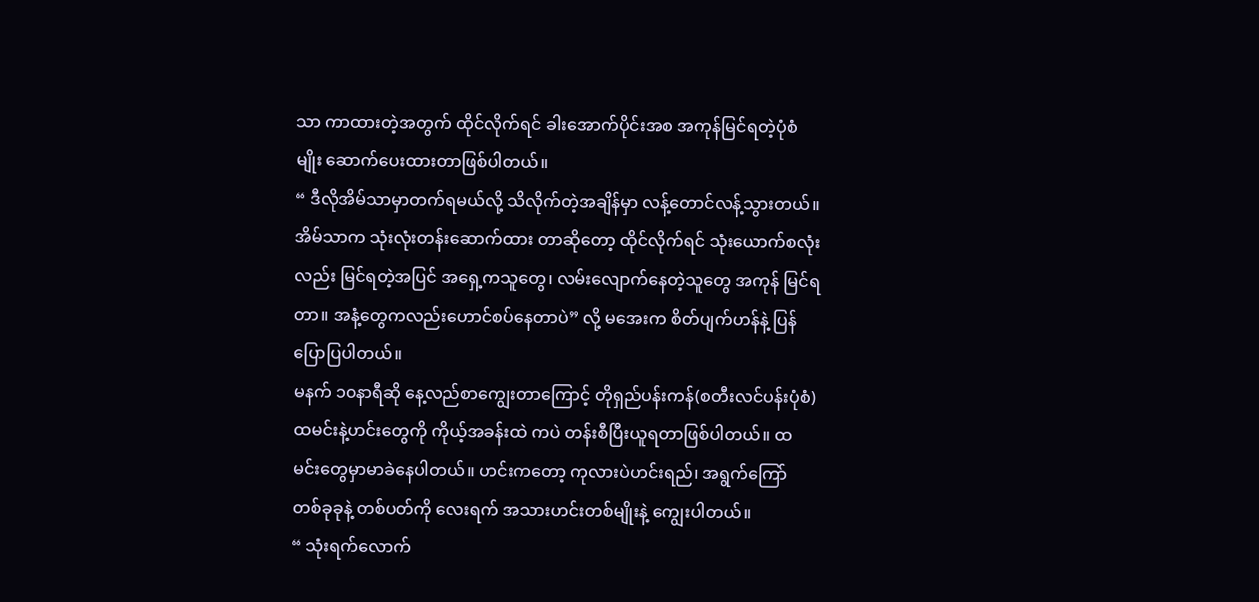သာ ကာထားတဲ့အတွက် ထိုင်လိုက်ရင် ခါးအောက်ပိုင်းအစ အကုန်မြင်ရတဲ့ပုံစံမျိုး ဆောက်ပေးထားတာဖြစ်ပါတယ်။
“ ဒီလိုအိမ်သာမှာတက်ရမယ်လို့ သိလိုက်တဲ့အချိန်မှာ လန့်တောင်လန့်သွားတယ်။ အိမ်သာက သုံးလုံးတန်းဆောက်ထား တာဆိုတော့ ထိုင်လိုက်ရင် သုံးယောက်စလုံးလည်း မြင်ရတဲ့အပြင် အရှေ့ကသူတွေ၊ လမ်းလျောက်နေတဲ့သူတွေ အကုန် မြင်ရတာ။ အနံ့တွေကလည်းဟောင်စပ်နေတာပဲ” လို့ မအေးက စိတ်ပျက်ဟန်နဲ့ ပြန်ပြောပြပါတယ်။
မနက် ၁၀နာရီဆို နေ့လည်စာကျွေးတာကြောင့် တိုရှည်ပန်းကန်(စတီးလင်ပန်းပုံစံ) ထမင်းနဲ့ဟင်းတွေကို ကိုယ့်အခန်းထဲ ကပဲ တန်းစီပြီးယူရတာဖြစ်ပါတယ်။ ထမင်းတွေမှာမာခဲနေပါတယ်။ ဟင်းကတော့ ကုလားပဲဟင်းရည်၊ အရွက်ကြော် တစ်ခုခုနဲ့ တစ်ပတ်ကို လေးရက် အသားဟင်းတစ်မျိုးနဲ့ ကျွေးပါတယ်။
“ သုံးရက်လောက်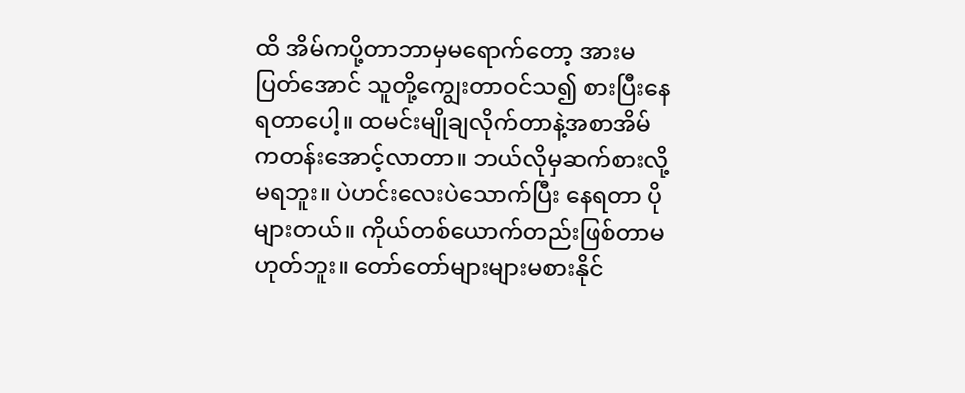ထိ အိမ်ကပို့တာဘာမှမရောက်တော့ အားမပြတ်အောင် သူတို့ကျွေးတာဝင်သ၍ စားပြီးနေရတာပေါ့။ ထမင်းမျိုချလိုက်တာနဲ့အစာအိမ်ကတန်းအောင့်လာတာ။ ဘယ်လိုမှဆက်စားလို့မရဘူး။ ပဲဟင်းလေးပဲသောက်ပြီး နေရတာ ပိုများတယ်။ ကိုယ်တစ်ယောက်တည်းဖြစ်တာမဟုတ်ဘူး။ တော်တော်များများမစားနိုင်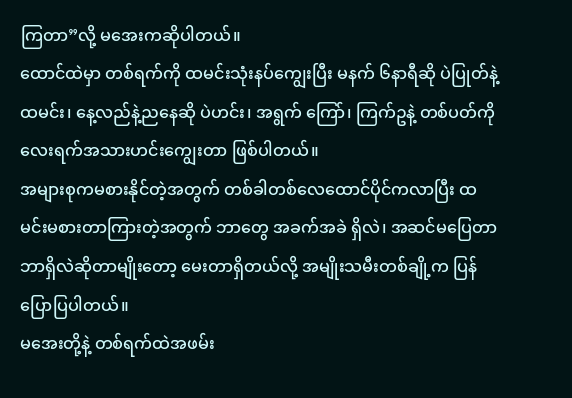ကြတာ”လို့ မအေးကဆိုပါတယ်။
ထောင်ထဲမှာ တစ်ရက်ကို ထမင်းသုံးနပ်ကျွေးပြီး မနက် ၆နာရီဆို ပဲပြုတ်နဲ့ထမင်း၊ နေ့လည်နဲ့ညနေဆို ပဲဟင်း၊ အရွက် ကြော်၊ ကြက်ဥနဲ့ တစ်ပတ်ကိုလေးရက်အသားဟင်းကျွေးတာ ဖြစ်ပါတယ်။
အများစုကမစားနိုင်တဲ့အတွက် တစ်ခါတစ်လေထောင်ပိုင်ကလာပြီး ထမင်းမစားတာကြားတဲ့အတွက် ဘာတွေ အခက်အခဲ ရှိလဲ၊ အဆင်မပြေတာဘာရှိလဲဆိုတာမျိုးတော့ မေးတာရှိတယ်လို့ အမျိုးသမီးတစ်ချို့က ပြန်ပြောပြပါတယ်။
မအေးတို့နဲ့ တစ်ရက်ထဲအဖမ်း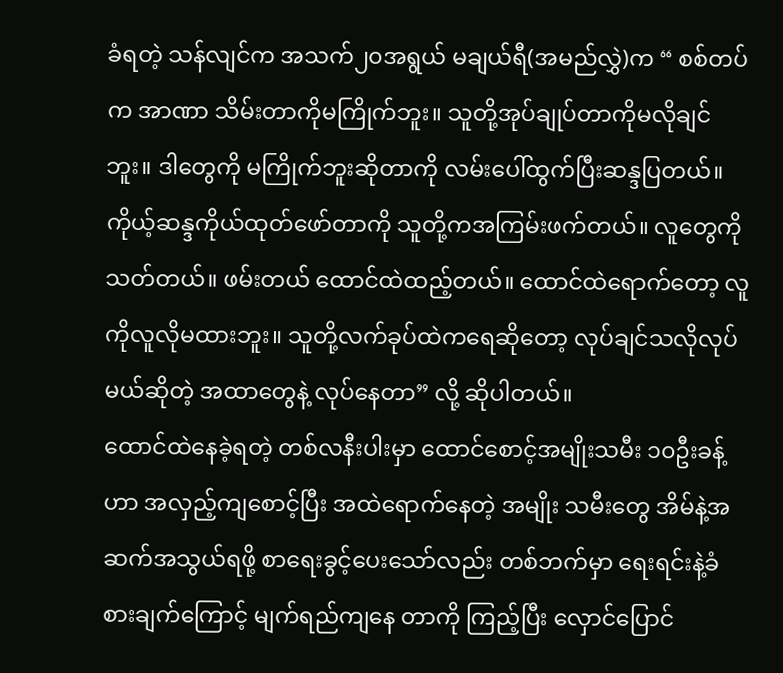ခံရတဲ့ သန်လျင်က အသက်၂၀အရွယ် မချယ်ရီ(အမည်လွှဲ)က “ စစ်တပ်က အာဏာ သိမ်းတာကိုမကြိုက်ဘူး။ သူတို့အုပ်ချုပ်တာကိုမလိုချင်ဘူး။ ဒါတွေကို မကြိုက်ဘူးဆိုတာကို လမ်းပေါ်ထွက်ပြီးဆန္ဒပြတယ်။ ကိုယ့်ဆန္ဒကိုယ်ထုတ်ဖော်တာကို သူတို့ကအကြမ်းဖက်တယ်။ လူတွေကိုသတ်တယ်။ ဖမ်းတယ် ထောင်ထဲထည့်တယ်။ ထောင်ထဲရောက်တော့ လူကိုလူလိုမထားဘူး။ သူတို့လက်ခုပ်ထဲကရေဆိုတော့ လုပ်ချင်သလိုလုပ်မယ်ဆိုတဲ့ အထာတွေနဲ့ လုပ်နေတာ” လို့ ဆိုပါတယ်။
ထောင်ထဲနေခဲ့ရတဲ့ တစ်လနီးပါးမှာ ထောင်စောင့်အမျိုးသမီး ၁၀ဦးခန့်ဟာ အလှည့်ကျစောင့်ပြီး အထဲရောက်နေတဲ့ အမျိုး သမီးတွေ အိမ်နဲ့အဆက်အသွယ်ရဖို့ စာရေးခွင့်ပေးသော်လည်း တစ်ဘက်မှာ ရေးရင်းနဲ့ခံစားချက်ကြောင့် မျက်ရည်ကျနေ တာကို ကြည့်ပြီး လှောင်ပြောင်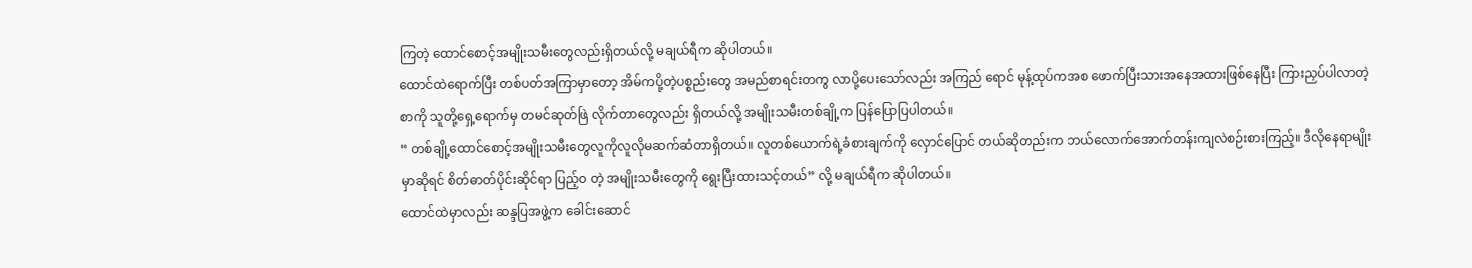ကြတဲ့ ထောင်စောင့်အမျိုးသမီးတွေလည်းရှိတယ်လို့ မချယ်ရီက ဆိုပါတယ်။
ထောင်ထဲရောက်ပြီး တစ်ပတ်အကြာမှာတော့ အိမ်ကပို့တဲ့ပစ္စည်းတွေ အမည်စာရင်းတကွ လာပို့ပေးသော်လည်း အကြည် ရောင် မုန့်ထုပ်ကအစ ဖောက်ပြီးသားအနေအထားဖြစ်နေပြီး ကြားညှပ်ပါလာတဲ့စာကို သူတို့ရှေ့ရောက်မှ တမင်ဆုတ်ဖြဲ လိုက်တာတွေလည်း ရှိတယ်လို့ အမျိုးသမီးတစ်ချို့က ပြန်ပြောပြပါတယ်။
“ တစ်ချို့ထောင်စောင့်အမျိုးသမီးတွေလူကိုလူလိုမဆက်ဆံတာရှိတယ်။ လူတစ်ယောက်ရဲ့ခံစားချက်ကို လှောင်ပြောင် တယ်ဆိုတည်းက ဘယ်လောက်အောက်တန်းကျလဲစဉ်းစားကြည့်။ ဒီလိုနေရာမျိုးမှာဆိုရင် စိတ်ဓာတ်ပိုင်းဆိုင်ရာ ပြည့်ဝ တဲ့ အမျိုးသမီးတွေကို ရွေးပြီးထားသင့်တယ်” လို့ မချယ်ရီက ဆိုပါတယ်။
ထောင်ထဲမှာလည်း ဆန္ဒပြအဖွဲ့က ခေါင်းဆောင်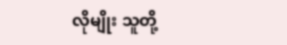လိုမျိုး သူတို့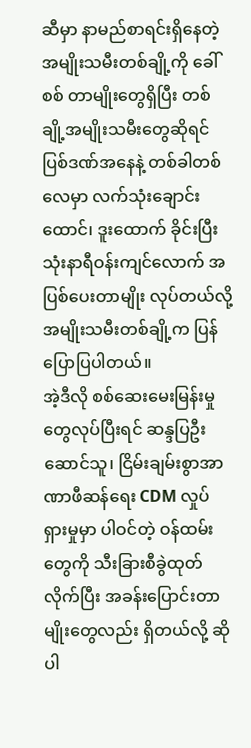ဆီမှာ နာမည်စာရင်းရှိနေတဲ့ အမျိုးသမီးတစ်ချို့ကို ခေါ်စစ် တာမျိုးတွေရှိပြီး တစ်ချို့အမျိုးသမီးတွေဆိုရင် ပြစ်ဒဏ်အနေနဲ့ တစ်ခါတစ်လေမှာ လက်သုံးချောင်းထောင်၊ ဒူးထောက် ခိုင်းပြီး သုံးနာရီဝန်းကျင်လောက် အပြစ်ပေးတာမျိုး လုပ်တယ်လို့ အမျိုးသမီးတစ်ချို့က ပြန်ပြောပြပါတယ်။
အဲ့ဒီလို စစ်ဆေးမေးမြန်းမှုတွေလုပ်ပြီးရင် ဆန္ဒပြဦးဆောင်သူ၊ ငြိမ်းချမ်းစွာအာဏာဖီဆန်ရေး CDM လှုပ်ရှားမှုမှာ ပါဝင်တဲ့ ဝန်ထမ်းတွေကို သီးခြားစီခွဲထုတ်လိုက်ပြီး အခန်းပြောင်းတာမျိုးတွေလည်း ရှိတယ်လို့ ဆိုပါ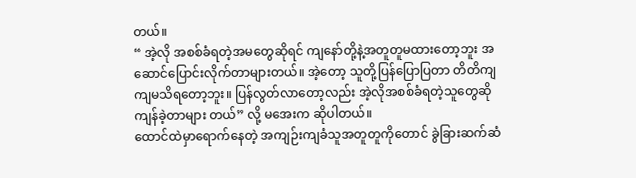တယ်။
“ အဲ့လို အစစ်ခံရတဲ့အမတွေဆိုရင် ကျနော်တို့နဲ့အတူတူမထားတော့ဘူး အဆောင်ပြောင်းလိုက်တာများတယ်။ အဲ့တော့ သူတို့ပြန်ပြောပြတာ တိတိကျကျမသိရတော့ဘူး။ ပြန်လွတ်လာတော့လည်း အဲ့လိုအစစ်ခံရတဲ့သူတွေဆို ကျန်ခဲ့တာများ တယ်” လို့ မအေးက ဆိုပါတယ်။
ထောင်ထဲမှာရောက်နေတဲ့ အကျဉ်းကျခံသူအတူတူကိုတောင် ခွဲခြားဆက်ဆံ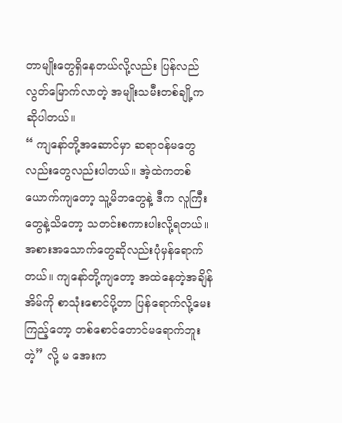တာမျိုးတွေရှိနေတယ်လို့လည်း ပြန်လည် လွတ်မြောက်လာတဲ့ အမျိုးသမီးတစ်ချို့က ဆိုပါတယ်။
“ ကျနော်တို့အဆောင်မှာ ဆရာဝန်မတွေလည်းတွေလည်းပါတယ်။ အဲ့ထဲကတစ်ယောက်ကျတော့ သူ့မိဘတွေနဲ့ ဒီက လူကြီးတွေနဲ့သိတော့ သတင်းစကားပါးလို့ရတယ်။ အစားအသောက်တွေဆိုလည်းပုံမှန်ရောက်တယ်။ ကျနော်တို့ကျတော့ အထဲနေတဲ့အချိန် အိမ်ကို စာသုံးစောင်ပို့တာ ပြန်ရောက်လို့မေးကြည့်တော့ တစ်စောင်တောင်မရောက်ဘူးတဲ့” လို့ မ အေးက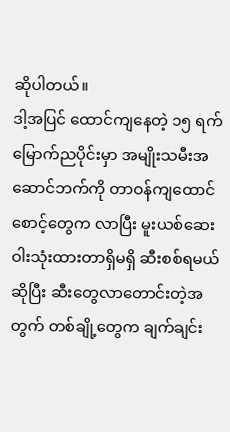ဆိုပါတယ်။
ဒါ့အပြင် ထောင်ကျနေတဲ့ ၁၅ ရက်မြောက်ညပိုင်းမှာ အမျိုးသမီးအဆောင်ဘက်ကို တာဝန်ကျထောင်စောင့်တွေက လာပြီး မူးယစ်ဆေးဝါးသုံးထားတာရှိမရှိ ဆီးစစ်ရမယ်ဆိုပြီး ဆီးတွေလာတောင်းတဲ့အတွက် တစ်ချို့တွေက ချက်ချင်း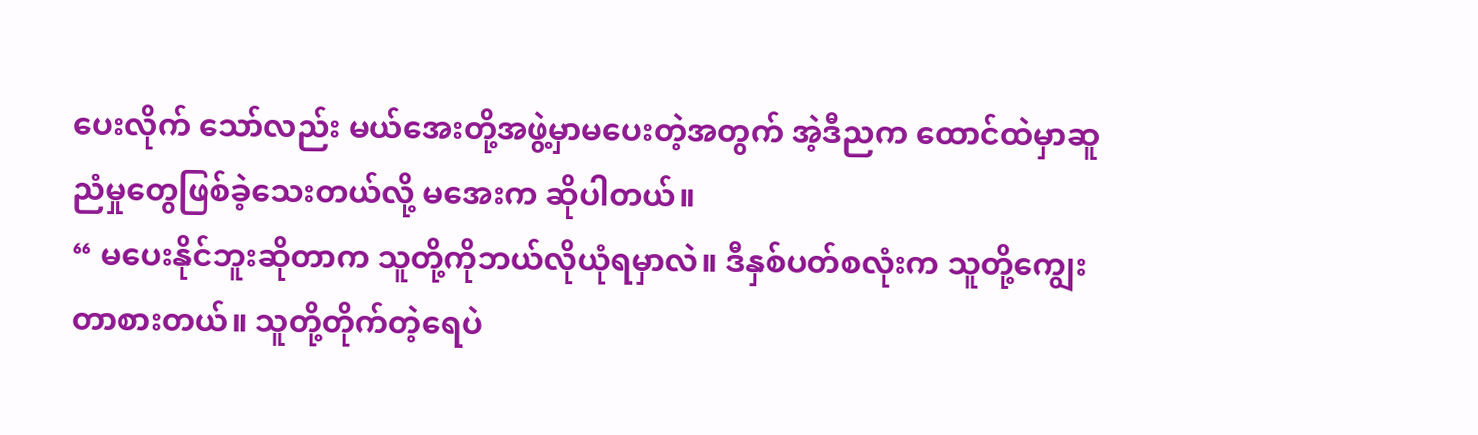ပေးလိုက် သော်လည်း မယ်အေးတို့အဖွဲ့မှာမပေးတဲ့အတွက် အဲ့ဒီညက ထောင်ထဲမှာဆူညံမှုတွေဖြစ်ခဲ့သေးတယ်လို့ မအေးက ဆိုပါတယ်။
“ မပေးနိုင်ဘူးဆိုတာက သူတို့ကိုဘယ်လိုယုံရမှာလဲ။ ဒီနှစ်ပတ်စလုံးက သူတို့ကျွေးတာစားတယ်။ သူတို့တိုက်တဲ့ရေပဲ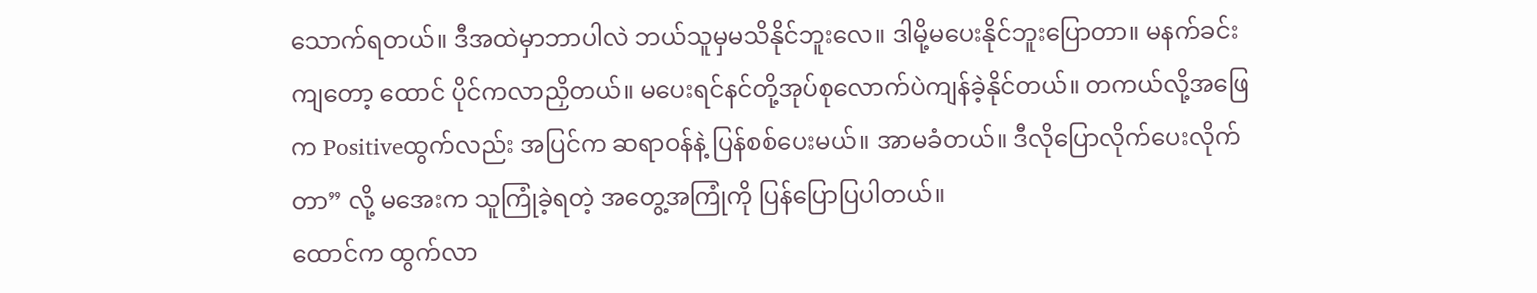သောက်ရတယ်။ ဒီအထဲမှာဘာပါလဲ ဘယ်သူမှမသိနိုင်ဘူးလေ။ ဒါမို့မပေးနိုင်ဘူးပြောတာ။ မနက်ခင်းကျတော့ ထောင် ပိုင်ကလာညှိတယ်။ မပေးရင်နင်တို့အုပ်စုလောက်ပဲကျန်ခဲ့နိုင်တယ်။ တကယ်လို့အဖြေက Positiveထွက်လည်း အပြင်က ဆရာဝန်နဲ့ ပြန်စစ်ပေးမယ်။ အာမခံတယ်။ ဒီလိုပြောလိုက်ပေးလိုက်တာ” လို့ မအေးက သူကြုံခဲ့ရတဲ့ အတွေ့အကြုံကို ပြန်ပြောပြပါတယ်။
ထောင်က ထွက်လာ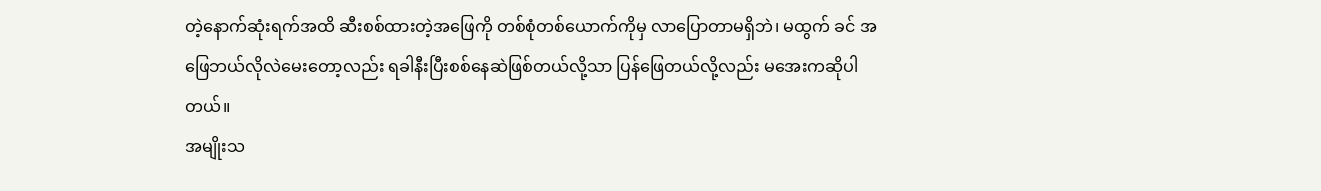တဲ့နောက်ဆုံးရက်အထိ ဆီးစစ်ထားတဲ့အဖြေကို တစ်စုံတစ်ယောက်ကိုမှ လာပြောတာမရှိဘဲ၊ မထွက် ခင် အဖြေဘယ်လိုလဲမေးတော့လည်း ရခါနီးပြီးစစ်နေဆဲဖြစ်တယ်လို့သာ ပြန်ဖြေတယ်လို့လည်း မအေးကဆိုပါတယ်။
အမျိုးသ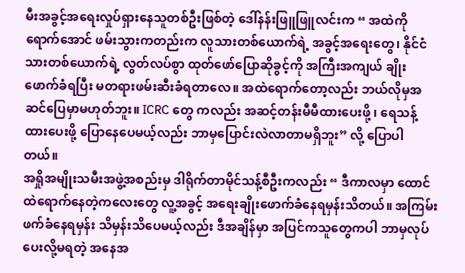မီးအခွင့်အရေးလှုပ်ရှားနေသူတစ်ဦးဖြစ်တဲ့ ဒေါ်နန်းဖြူဖြူလင်းက “ အထဲကိုရောက်အောင် ဖမ်းသွားကတည်းက လူသားတစ်ယောက်ရဲ့ အခွင့်အရေးတွေ၊ နိုင်ငံသားတစ်ယောက်ရဲ့ လွတ်လပ်စွာ ထုတ်ဖော်ပြောဆိုခွင့်ကို အကြီးအကျယ် ချိုးဖောက်ခံရပြီး မတရားဖမ်းဆီးခံရတာလေ။ အထဲရောက်တော့လည်း ဘယ်လိုမှအဆင်ပြေမှာမဟုတ်ဘူး။ ICRC တွေ ကလည်း အဆင့်တန်းမီမီထားပေးဖို့ ၊ ရေသန့်ထားပေးဖို့ ပြောနေပေမယ့်လည်း ဘာမှပြောင်းလဲလာတာမရှိဘူး” လို့ ပြောပါ တယ်။
အရှိုအမျိုးသမီးအဖွဲ့အစည်းမှ ဒါရိုက်တာမိုင်သန့်စီဦးကလည်း “ ဒီကာလမှာ ထောင်ထဲရောက်နေတဲ့ကလေးတွေ လူ့အခွင့် အရေးချိုးဖောက်ခံနေရမှန်းသိတယ်။ အကြမ်းဖက်ခံနေရမှန်း သိမှန်းသိပေမယ့်လည်း ဒီအချိန်မှာ အပြင်ကသူတွေကပါ ဘာမှလုပ်ပေးလို့မရတဲ့ အနေအ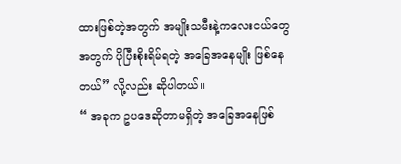ထားဖြစ်တဲ့အတွက် အမျိုးသမီးနဲ့ကလေးငယ်တွေအတွက် ပိုပြီးစိုးရိမ်ရတဲ့ အခြေအနေမျိုး ဖြစ်နေတယ်” လို့လည်း ဆိုပါတယ်။
“ အခုက ဥပဒေဆိုတာမရှိတဲ့ အခြေအနေဖြစ်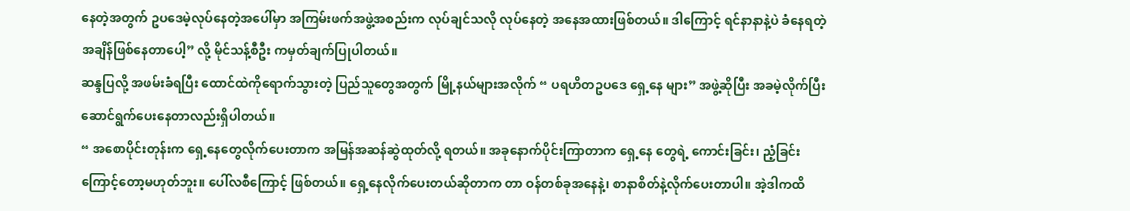နေတဲ့အတွက် ဥပဒေမဲ့လုပ်နေတဲ့အပေါ်မှာ အကြမ်းဖက်အဖွဲ့အစည်းက လုပ်ချင်သလို လုပ်နေတဲ့ အနေအထားဖြစ်တယ်။ ဒါကြောင့် ရင်နာနာနဲ့ပဲ ခံနေရတဲ့အချိန်ဖြစ်နေတာပေါ့” လို့ မိုင်သန့်စီဦး ကမှတ်ချက်ပြုပါတယ်။
ဆန္ဒပြလို့ အဖမ်းခံရပြီး ထောင်ထဲကိုရောက်သွားတဲ့ ပြည်သူတွေအတွက် မြို့နယ်များအလိုက် “ ပရဟိတဥပဒေ ရှေ့နေ များ” အဖွဲ့ဆိုပြီး အခမဲ့လိုက်ပြီး ဆောင်ရွက်ပေးနေတာလည်းရှိပါတယ်။
“ အစောပိုင်းတုန်းက ရှေ့နေတွေလိုက်ပေးတာက အမြန်အဆန်ဆွဲထုတ်လို့ ရတယ်။ အခုနောက်ပိုင်းကြာတာက ရှေ့နေ တွေရဲ့ ကောင်းခြင်း၊ ညံ့ခြင်းကြောင့်တော့မဟုတ်ဘူး။ ပေါ်လစီကြောင့် ဖြစ်တယ်။ ရှေ့နေလိုက်ပေးတယ်ဆိုတာက တာ ဝန်တစ်ခုအနေနဲ့၊ စာနာစိတ်နဲ့လိုက်ပေးတာပါ။ အဲ့ဒါကထိ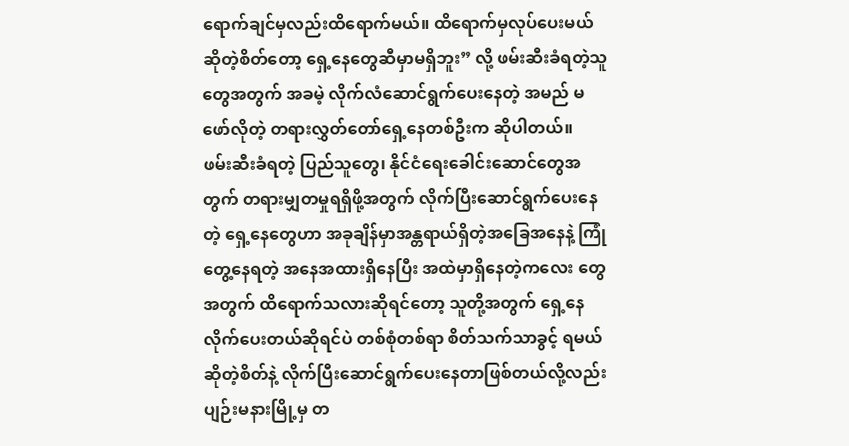ရောက်ချင်မှလည်းထိရောက်မယ်။ ထိရောက်မှလုပ်ပေးမယ် ဆိုတဲ့စိတ်တော့ ရှေ့နေတွေဆီမှာမရှိဘူး” လို့ ဖမ်းဆီးခံရတဲ့သူတွေအတွက် အခမဲ့ လိုက်လံဆောင်ရွက်ပေးနေတဲ့ အမည် မဖော်လိုတဲ့ တရားလွှတ်တော်ရှေ့နေတစ်ဦးက ဆိုပါတယ်။
ဖမ်းဆီးခံရတဲ့ ပြည်သူတွေ၊ နိုင်ငံရေးခေါင်းဆောင်တွေအတွက် တရားမျှတမှုရရှိဖို့အတွက် လိုက်ပြီးဆောင်ရွက်ပေးနေတဲ့ ရှေ့နေတွေဟာ အခုချိန်မှာအန္တရာယ်ရှိတဲ့အခြေအနေနဲ့ ကြုံတွေ့နေရတဲ့ အနေအထားရှိနေပြီး အထဲမှာရှိနေတဲ့ကလေး တွေအတွက် ထိရောက်သလားဆိုရင်တော့ သူတို့အတွက် ရှေ့နေလိုက်ပေးတယ်ဆိုရင်ပဲ တစ်စုံတစ်ရာ စိတ်သက်သာခွင့် ရမယ်ဆိုတဲ့စိတ်နဲ့ လိုက်ပြီးဆောင်ရွက်ပေးနေတာဖြစ်တယ်လို့လည်း ပျဉ်းမနားမြို့မှ တ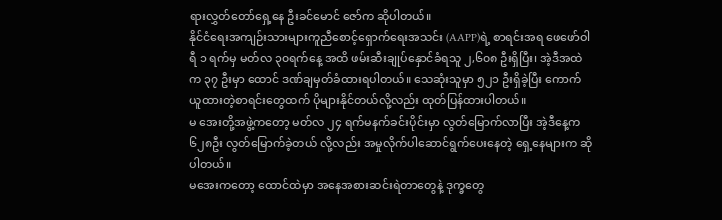ရားလွှတ်တော်ရှေ့နေ ဦးခင်မောင် ဇော်က ဆိုပါတယ်။
နိုင်ငံရေးအကျဉ်းသားများကူညီစောင့်ရှောက်ရေးအသင်း (AAPP)ရဲ့ စာရင်းအရ ဖေဖော်ဝါရီ ၁ ရက်မှ မတ်လ ၃၀ရက်နေ့ အထိ ဖမ်းဆီးချုပ်နှောင်ခံရသူ ၂,၆၀၈ ဦးရှိပြီး၊ အဲ့ဒီအထဲက ၃၇ ဦးမှာ ထောင် ဒဏ်ချမှတ်ခံထားရပါတယ်။ သေဆုံးသူမှာ ၅၂၁ ဦးရှိခဲ့ပြီး ကောက်ယူထားတဲ့စာရင်းတွေထက် ပိုများနိုင်တယ်လို့လည်း ထုတ်ပြန်ထားပါတယ်။
မ အေးတို့အဖွဲ့ကတော့ မတ်လ ၂၄ ရက်မနက်ခင်းပိုင်းမှာ လွတ်မြောက်လာပြီး အဲ့ဒီနေ့က ၆၂၈ဦး လွတ်မြောက်ခဲ့တယ် လို့လည်း အမှုလိုက်ပါဆောင်ရွက်ပေးနေတဲ့ ရှေ့နေများက ဆိုပါတယ်။
မအေးကတော့ ထောင်ထဲမှာ အနေအစားဆင်းရဲတာတွေနဲ့ ဒုက္ခတွေ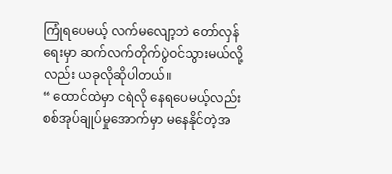ကြုံရပေမယ့် လက်မလျော့ဘဲ တော်လှန်ရေးမှာ ဆက်လက်တိုက်ပွဲဝင်သွားမယ်လို့လည်း ယခုလိုဆိုပါတယ်။
“ ထောင်ထဲမှာ ငရဲလို နေရပေမယ့်လည်း စစ်အုပ်ချုပ်မှုအောက်မှာ မနေနိုင်တဲ့အ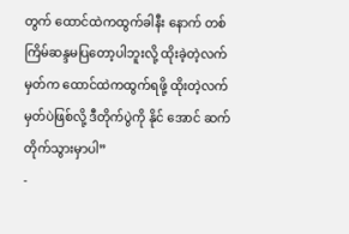တွက် ထောင်ထဲကထွက်ခါနီး နောက် တစ်ကြိမ်ဆန္ဒမပြတော့ပါဘူးလို့ ထိုးခဲ့တဲ့လက်မှတ်က ထောင်ထဲကထွက်ရဖို့ ထိုးတဲ့လက်မှတ်ပဲဖြစ်လို့ ဒီတိုက်ပွဲကို နိုင် အောင် ဆက်တိုက်သွားမှာပါ”
-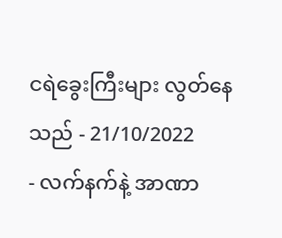ငရဲခွေးကြီးများ လွတ်နေသည် - 21/10/2022
- လက်နက်နဲ့ အာဏာ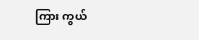ကြား ကွယ်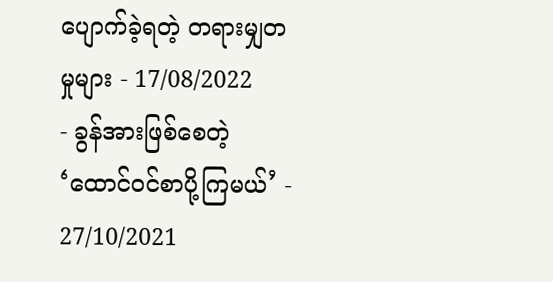ပျောက်ခဲ့ရတဲ့ တရားမျှတမှုများ - 17/08/2022
- ခွန်အားဖြစ်စေတဲ့ ‘ထောင်ဝင်စာပို့ကြမယ်’ - 27/10/2021